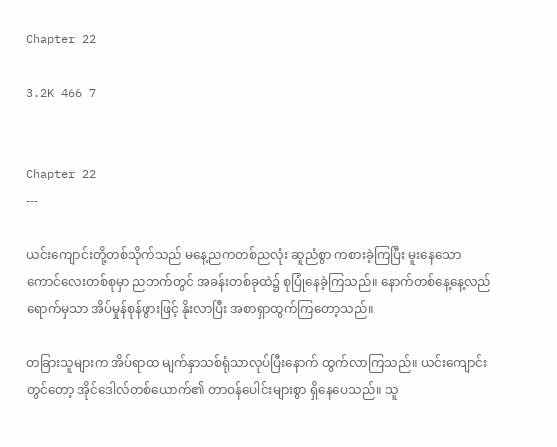Chapter 22

3.2K 466 7


Chapter 22
---

ယင်းကျောင်းတို့တစ်သိုက်သည် မနေ့ညကတစ်ညလုံး ဆူညံစွာ ကစားခဲ့ကြပြီး မူးနေသောကောင်လေးတစ်စုမှာ ညဘက်တွင် အခန်းတစ်ခုထဲ၌ စုပြုံနေခဲ့ကြသည်။ နောက်တစ်နေ့နေ့လည်ရောက်မှသာ အိပ်မှုန်စုန်ဖွားဖြင့် နိုးလာပြီး အစာရှာထွက်ကြတော့သည်။

တခြားသူများက အိပ်ရာထ မျက်နှာသစ်ရုံသာလုပ်ပြီးနောက် ထွက်လာကြသည်။ ယင်းကျောင်းတွင်တော့ အိုင်ဒေါလ်တစ်ယောက်၏ တာဝန်ပေါင်းများစွာ ရှိနေပေသည်။ သူ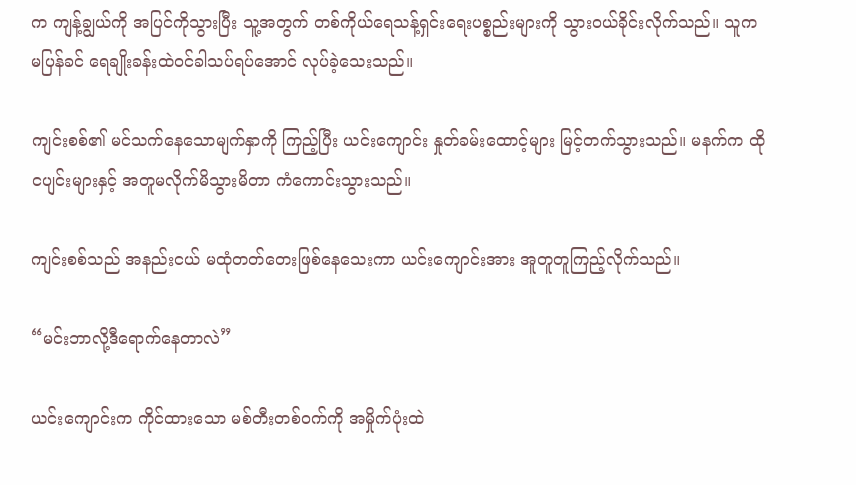က ကျန့်ချွယ်ကို အပြင်ကိုသွားပြီး သူ့အတွက် တစ်ကိုယ်ရေသန့်ရှင်းရေးပစ္စည်းများကို သွားဝယ်ခိုင်းလိုက်သည်။ သူက မပြန်ခင် ရေချိုးခန်းထဲ၀င်ခါသပ်ရပ်အောင် လုပ်ခဲ့သေးသည်။

ကျင်းစစ်၏ မင်သက်နေသောမျက်နှာကို ကြည့်ပြီး ယင်းကျောင်း နှုတ်ခမ်းထောင့်များ မြင့်တက်သွားသည်။ မနက်က ထိုငပျင်းများနှင့် အတူမလိုက်မိသွားမိတာ ကံကောင်းသွားသည်။

ကျင်းစစ်သည် အနည်းငယ် မထုံတတ်တေးဖြစ်နေသေးကာ ယင်းကျောင်းအား အူတူတူကြည့်လိုက်သည်။

“မင်းဘာလို့ဒီရောက်နေတာလဲ”

ယင်းကျောင်းက ကိုင်ထားသော မစ်တီးတစ်ဝက်ကို အမှိုက်ပုံးထဲ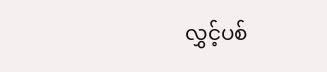လွှင့်ပစ်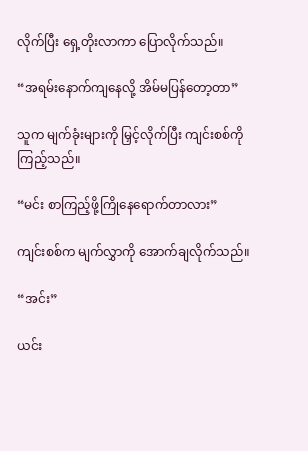လိုက်ပြီး ရှေ့တိုးလာကာ ပြောလိုက်သည်။

“အရမ်းနောက်ကျနေလို့ အိမ်မပြန်တော့တာ”

သူက မျက်ခုံးများကို မြှင့်လိုက်ပြီး ကျင်းစစ်ကို ကြည့်သည်။

“မင်း စာကြည့်ဖို့ကြိုနေရောက်တာလား”

ကျင်းစစ်က မျက်လွှာကို အောက်ချလိုက်သည်။

“အင်း”

ယင်း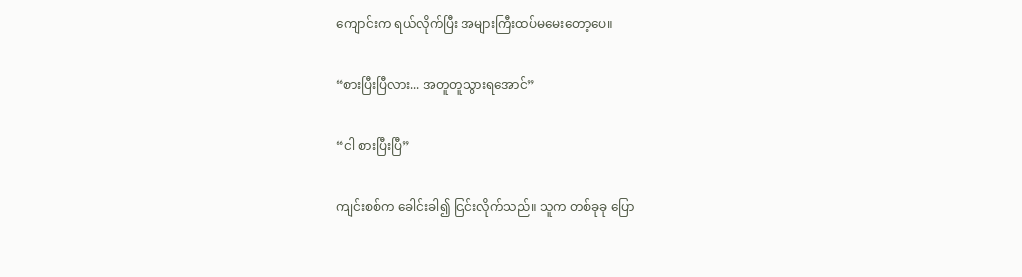ကျောင်းက ရယ်လိုက်ပြီး အများကြီးထပ်မမေးတော့ပေ။

“စားပြီးပြီလား... အတူတူသွားရအောင်”

“ငါ စားပြီးပြီ”

ကျင်းစစ်က ခေါင်းခါ၍ ငြင်းလိုက်သည်။ သူက တစ်ခုခု ပြော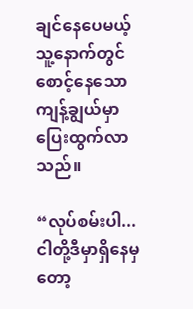ချင်နေပေမယ့် သူ့နောက်တွင် စောင့်နေသော ကျန့်ချွယ်မှာ ပြေးထွက်လာသည်။

“လုပ်စမ်းပါ... ငါတို့ဒီမှာရှိနေမှတော့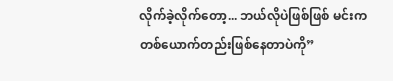လိုက်ခဲ့လိုက်တော့... ဘယ်လိုပဲဖြစ်ဖြစ် မင်းက တစ်ယောက်တည်းဖြစ်နေတာပဲကို”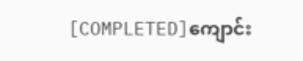[COMPLETED]ကျောင်း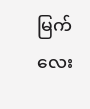မြက်လေး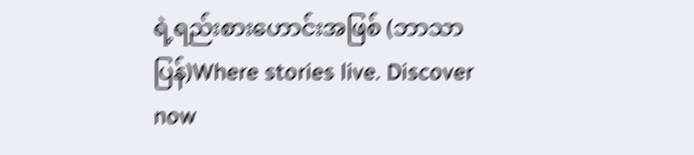ရဲ့ရည်းစားဟောင်းအဖြစ် (ဘာသာပြန်)Where stories live. Discover now